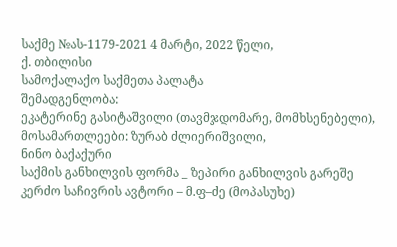საქმე №ას-1179-2021 4 მარტი, 2022 წელი,
ქ. თბილისი
სამოქალაქო საქმეთა პალატა
შემადგენლობა:
ეკატერინე გასიტაშვილი (თავმჯდომარე, მომხსენებელი),
მოსამართლეები: ზურაბ ძლიერიშვილი,
ნინო ბაქაქური
საქმის განხილვის ფორმა _ ზეპირი განხილვის გარეშე
კერძო საჩივრის ავტორი – მ.ფ–ძე (მოპასუხე)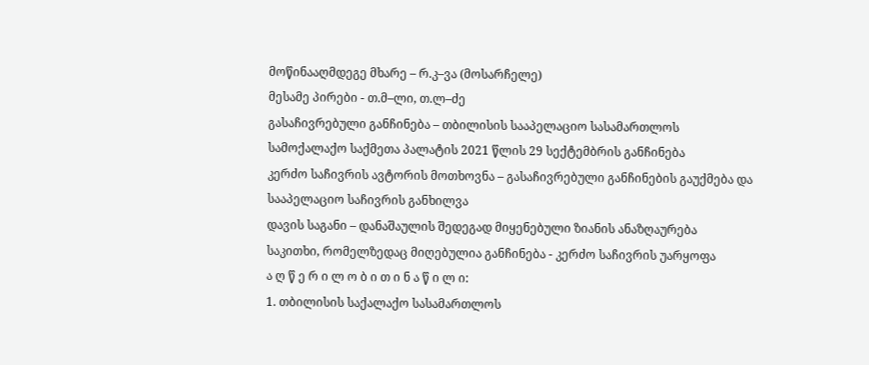მოწინააღმდეგე მხარე – რ.კ–ვა (მოსარჩელე)
მესამე პირები - თ.მ–ლი, თ.ლ–ძე
გასაჩივრებული განჩინება – თბილისის სააპელაციო სასამართლოს სამოქალაქო საქმეთა პალატის 2021 წლის 29 სექტემბრის განჩინება
კერძო საჩივრის ავტორის მოთხოვნა – გასაჩივრებული განჩინების გაუქმება და სააპელაციო საჩივრის განხილვა
დავის საგანი – დანაშაულის შედეგად მიყენებული ზიანის ანაზღაურება
საკითხი, რომელზედაც მიღებულია განჩინება - კერძო საჩივრის უარყოფა
ა ღ წ ე რ ი ლ ო ბ ი თ ი ნ ა წ ი ლ ი:
1. თბილისის საქალაქო სასამართლოს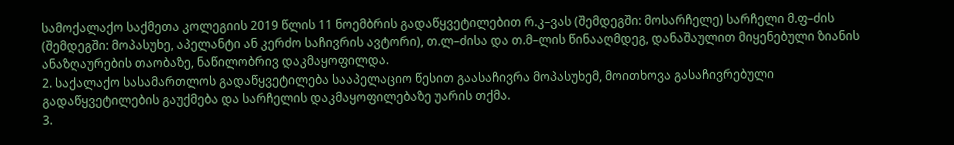სამოქალაქო საქმეთა კოლეგიის 2019 წლის 11 ნოემბრის გადაწყვეტილებით რ.კ–ვას (შემდეგში: მოსარჩელე) სარჩელი მ.ფ–ძის (შემდეგში: მოპასუხე, აპელანტი ან კერძო საჩივრის ავტორი), თ.ლ–ძისა და თ.მ–ლის წინააღმდეგ, დანაშაულით მიყენებული ზიანის ანაზღაურების თაობაზე, ნაწილობრივ დაკმაყოფილდა.
2. საქალაქო სასამართლოს გადაწყვეტილება სააპელაციო წესით გაასაჩივრა მოპასუხემ, მოითხოვა გასაჩივრებული გადაწყვეტილების გაუქმება და სარჩელის დაკმაყოფილებაზე უარის თქმა.
3.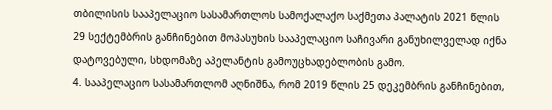თბილისის სააპელაციო სასამართლოს სამოქალაქო საქმეთა პალატის 2021 წლის 29 სექტემბრის განჩინებით მოპასუხის სააპელაციო საჩივარი განუხილველად იქნა დატოვებული, სხდომაზე აპელანტის გამოუცხადებლობის გამო.
4. სააპელაციო სასამართლომ აღნიშნა, რომ 2019 წლის 25 დეკემბრის განჩინებით,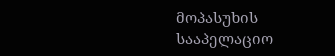მოპასუხის სააპელაციო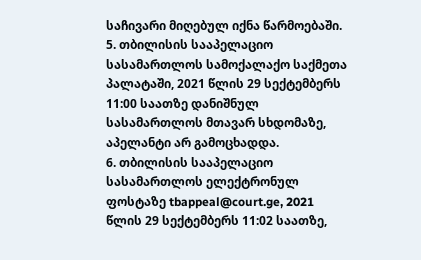საჩივარი მიღებულ იქნა წარმოებაში.
5. თბილისის სააპელაციო სასამართლოს სამოქალაქო საქმეთა პალატაში, 2021 წლის 29 სექტემბერს 11:00 საათზე დანიშნულ სასამართლოს მთავარ სხდომაზე, აპელანტი არ გამოცხადდა.
6. თბილისის სააპელაციო სასამართლოს ელექტრონულ ფოსტაზე tbappeal@court.ge, 2021 წლის 29 სექტემბერს 11:02 საათზე,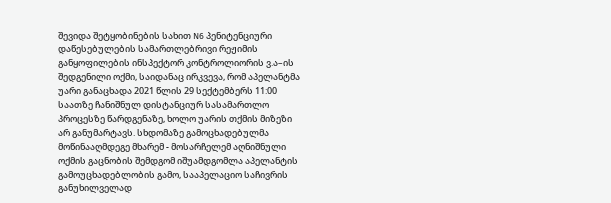შევიდა შეტყობინების სახით N6 პენიტენციური დაწესებულების სამართლებრივი რეჟიმის განყოფილების ინსპექტორ კონტროლიორის ვ.ა–ის შედგენილი ოქმი, საიდანაც ირკვევა, რომ აპელანტმა უარი განაცხადა 2021 წლის 29 სექტემბერს 11:00 საათზე ჩანიშნულ დისტანციურ სასამართლო პროცესზე წარდგენაზე, ხოლო უარის თქმის მიზეზი არ განუმარტავს. სხდომაზე გამოცხადებულმა მოწინააღმდეგე მხარემ - მოსარჩელემ აღნიშნული ოქმის გაცნობის შემდგომ იშუამდგომლა აპელანტის გამოუცხადებლობის გამო, სააპელაციო საჩივრის განუხილველად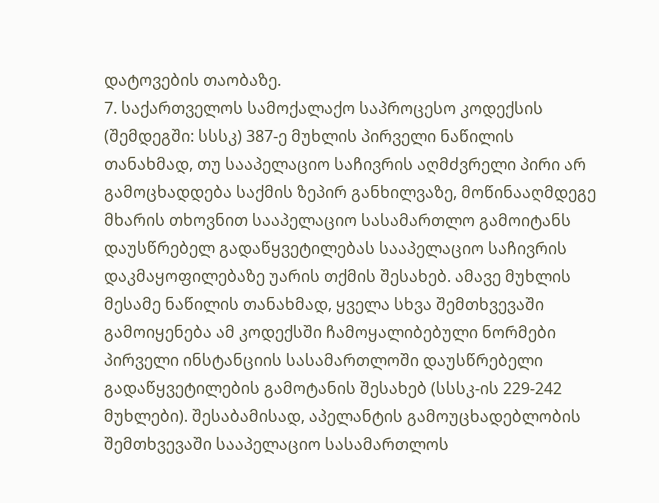დატოვების თაობაზე.
7. საქართველოს სამოქალაქო საპროცესო კოდექსის (შემდეგში: სსსკ) 387-ე მუხლის პირველი ნაწილის თანახმად, თუ სააპელაციო საჩივრის აღმძვრელი პირი არ გამოცხადდება საქმის ზეპირ განხილვაზე, მოწინააღმდეგე მხარის თხოვნით სააპელაციო სასამართლო გამოიტანს დაუსწრებელ გადაწყვეტილებას სააპელაციო საჩივრის დაკმაყოფილებაზე უარის თქმის შესახებ. ამავე მუხლის მესამე ნაწილის თანახმად, ყველა სხვა შემთხვევაში გამოიყენება ამ კოდექსში ჩამოყალიბებული ნორმები პირველი ინსტანციის სასამართლოში დაუსწრებელი გადაწყვეტილების გამოტანის შესახებ (სსსკ-ის 229-242 მუხლები). შესაბამისად, აპელანტის გამოუცხადებლობის შემთხვევაში სააპელაციო სასამართლოს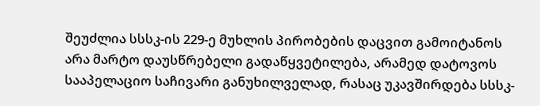შეუძლია სსსკ-ის 229-ე მუხლის პირობების დაცვით გამოიტანოს არა მარტო დაუსწრებელი გადაწყვეტილება, არამედ დატოვოს სააპელაციო საჩივარი განუხილველად, რასაც უკავშირდება სსსკ-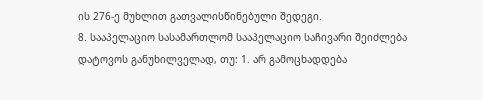ის 276-ე მუხლით გათვალისწინებული შედეგი.
8. სააპელაციო სასამართლომ სააპელაციო საჩივარი შეიძლება დატოვოს განუხილველად, თუ: 1. არ გამოცხადდება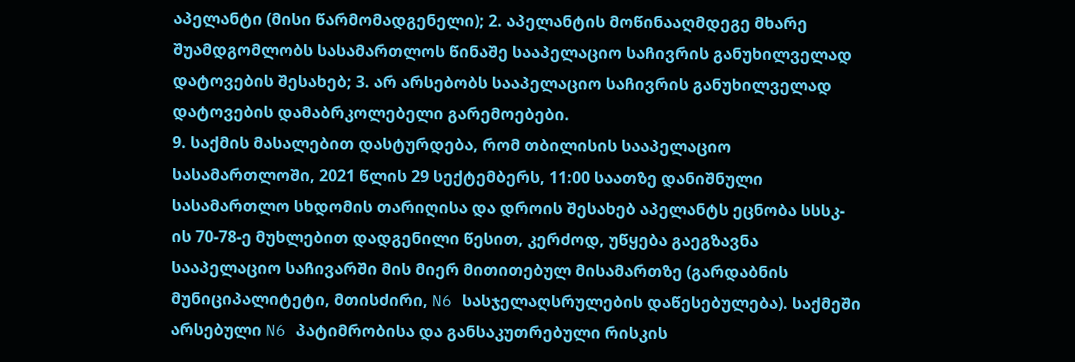აპელანტი (მისი წარმომადგენელი); 2. აპელანტის მოწინააღმდეგე მხარე შუამდგომლობს სასამართლოს წინაშე სააპელაციო საჩივრის განუხილველად დატოვების შესახებ; 3. არ არსებობს სააპელაციო საჩივრის განუხილველად დატოვების დამაბრკოლებელი გარემოებები.
9. საქმის მასალებით დასტურდება, რომ თბილისის სააპელაციო სასამართლოში, 2021 წლის 29 სექტემბერს, 11:00 საათზე დანიშნული სასამართლო სხდომის თარიღისა და დროის შესახებ აპელანტს ეცნობა სსსკ-ის 70-78-ე მუხლებით დადგენილი წესით, კერძოდ, უწყება გაეგზავნა სააპელაციო საჩივარში მის მიერ მითითებულ მისამართზე (გარდაბნის მუნიციპალიტეტი, მთისძირი, N6 სასჯელაღსრულების დაწესებულება). საქმეში არსებული N6 პატიმრობისა და განსაკუთრებული რისკის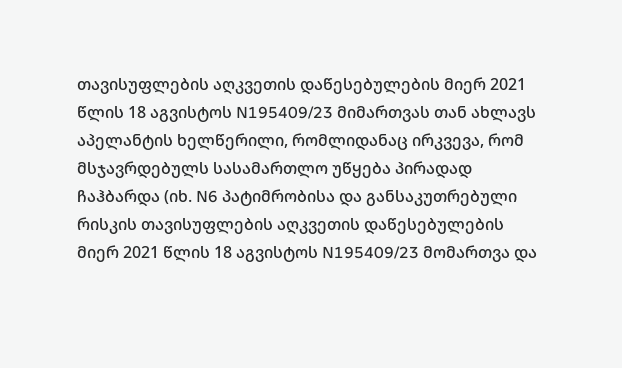თავისუფლების აღკვეთის დაწესებულების მიერ 2021 წლის 18 აგვისტოს N195409/23 მიმართვას თან ახლავს აპელანტის ხელწერილი, რომლიდანაც ირკვევა, რომ მსჯავრდებულს სასამართლო უწყება პირადად ჩაჰბარდა (იხ. N6 პატიმრობისა და განსაკუთრებული რისკის თავისუფლების აღკვეთის დაწესებულების მიერ 2021 წლის 18 აგვისტოს N195409/23 მომართვა და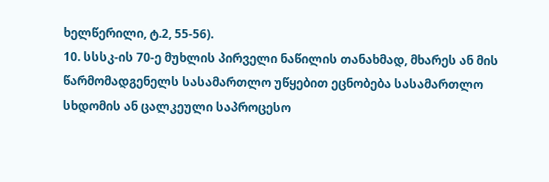ხელწერილი, ტ.2, 55-56).
10. სსსკ-ის 70-ე მუხლის პირველი ნაწილის თანახმად, მხარეს ან მის წარმომადგენელს სასამართლო უწყებით ეცნობება სასამართლო სხდომის ან ცალკეული საპროცესო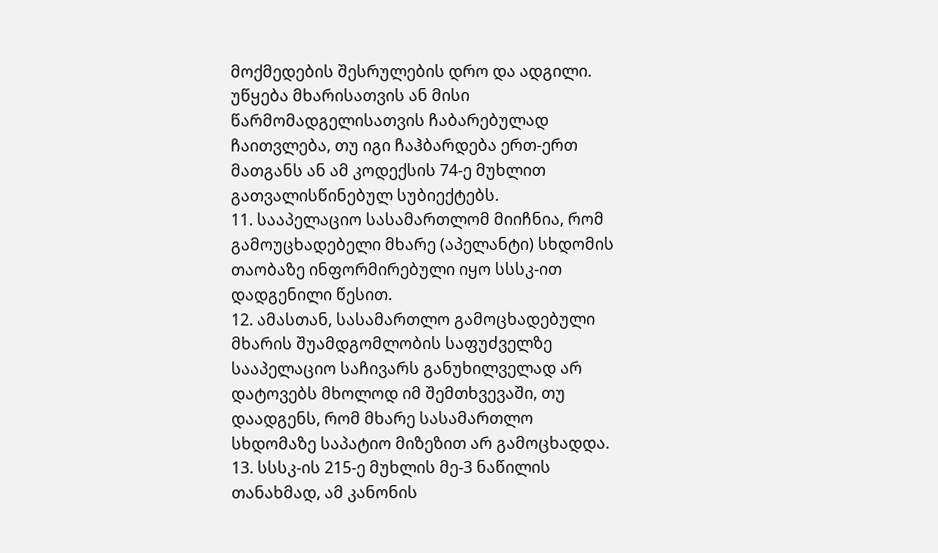მოქმედების შესრულების დრო და ადგილი. უწყება მხარისათვის ან მისი წარმომადგელისათვის ჩაბარებულად ჩაითვლება, თუ იგი ჩაჰბარდება ერთ-ერთ მათგანს ან ამ კოდექსის 74-ე მუხლით გათვალისწინებულ სუბიექტებს.
11. სააპელაციო სასამართლომ მიიჩნია, რომ გამოუცხადებელი მხარე (აპელანტი) სხდომის თაობაზე ინფორმირებული იყო სსსკ-ით დადგენილი წესით.
12. ამასთან, სასამართლო გამოცხადებული მხარის შუამდგომლობის საფუძველზე სააპელაციო საჩივარს განუხილველად არ დატოვებს მხოლოდ იმ შემთხვევაში, თუ დაადგენს, რომ მხარე სასამართლო სხდომაზე საპატიო მიზეზით არ გამოცხადდა.
13. სსსკ-ის 215-ე მუხლის მე-3 ნაწილის თანახმად, ამ კანონის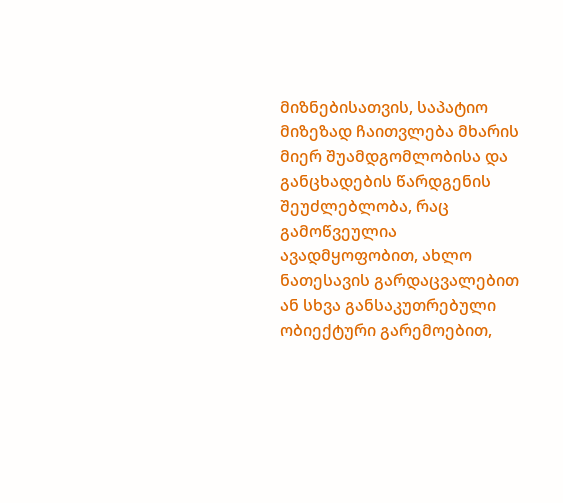მიზნებისათვის, საპატიო მიზეზად ჩაითვლება მხარის მიერ შუამდგომლობისა და განცხადების წარდგენის შეუძლებლობა, რაც გამოწვეულია ავადმყოფობით, ახლო ნათესავის გარდაცვალებით ან სხვა განსაკუთრებული ობიექტური გარემოებით,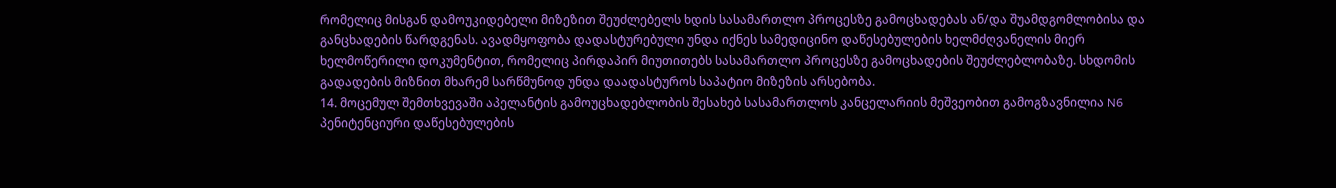რომელიც მისგან დამოუკიდებელი მიზეზით შეუძლებელს ხდის სასამართლო პროცესზე გამოცხადებას ან/და შუამდგომლობისა და განცხადების წარდგენას. ავადმყოფობა დადასტურებული უნდა იქნეს სამედიცინო დაწესებულების ხელმძღვანელის მიერ ხელმოწერილი დოკუმენტით, რომელიც პირდაპირ მიუთითებს სასამართლო პროცესზე გამოცხადების შეუძლებლობაზე. სხდომის გადადების მიზნით მხარემ სარწმუნოდ უნდა დაადასტუროს საპატიო მიზეზის არსებობა.
14. მოცემულ შემთხვევაში აპელანტის გამოუცხადებლობის შესახებ სასამართლოს კანცელარიის მეშვეობით გამოგზავნილია N6 პენიტენციური დაწესებულების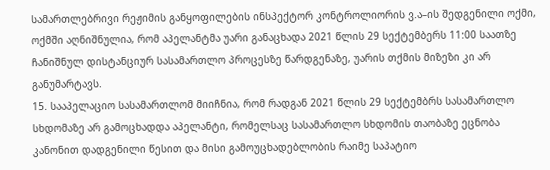სამართლებრივი რეჟიმის განყოფილების ინსპექტორ კონტროლიორის ვ.ა–ის შედგენილი ოქმი, ოქმში აღნიშნულია, რომ აპელანტმა უარი განაცხადა 2021 წლის 29 სექტემბერს 11:00 საათზე ჩანიშნულ დისტანციურ სასამართლო პროცესზე წარდგენაზე, უარის თქმის მიზეზი კი არ განუმარტავს.
15. სააპელაციო სასამართლომ მიიჩნია, რომ რადგან 2021 წლის 29 სექტემბრს სასამართლო სხდომაზე არ გამოცხადდა აპელანტი, რომელსაც სასამართლო სხდომის თაობაზე ეცნობა კანონით დადგენილი წესით და მისი გამოუცხადებლობის რაიმე საპატიო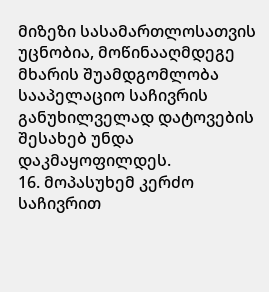მიზეზი სასამართლოსათვის უცნობია, მოწინააღმდეგე მხარის შუამდგომლობა სააპელაციო საჩივრის განუხილველად დატოვების შესახებ უნდა დაკმაყოფილდეს.
16. მოპასუხემ კერძო საჩივრით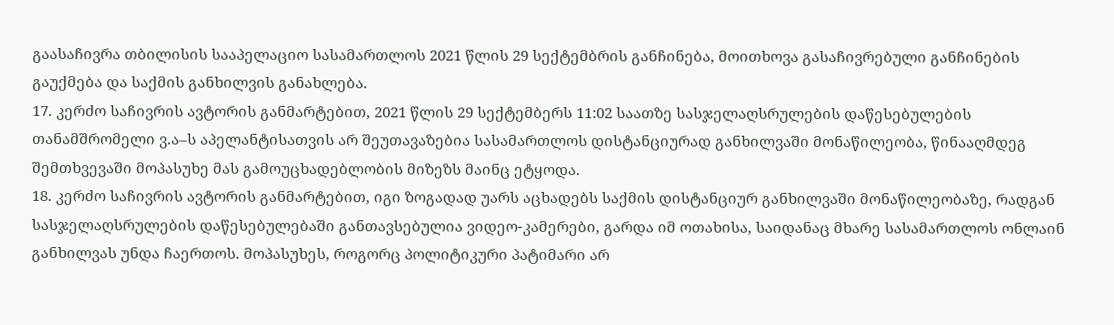გაასაჩივრა თბილისის სააპელაციო სასამართლოს 2021 წლის 29 სექტემბრის განჩინება, მოითხოვა გასაჩივრებული განჩინების გაუქმება და საქმის განხილვის განახლება.
17. კერძო საჩივრის ავტორის განმარტებით, 2021 წლის 29 სექტემბერს 11:02 საათზე სასჯელაღსრულების დაწესებულების თანამშრომელი ვ.ა–ს აპელანტისათვის არ შეუთავაზებია სასამართლოს დისტანციურად განხილვაში მონაწილეობა, წინააღმდეგ შემთხვევაში მოპასუხე მას გამოუცხადებლობის მიზეზს მაინც ეტყოდა.
18. კერძო საჩივრის ავტორის განმარტებით, იგი ზოგადად უარს აცხადებს საქმის დისტანციურ განხილვაში მონაწილეობაზე, რადგან სასჯელაღსრულების დაწესებულებაში განთავსებულია ვიდეო-კამერები, გარდა იმ ოთახისა, საიდანაც მხარე სასამართლოს ონლაინ განხილვას უნდა ჩაერთოს. მოპასუხეს, როგორც პოლიტიკური პატიმარი არ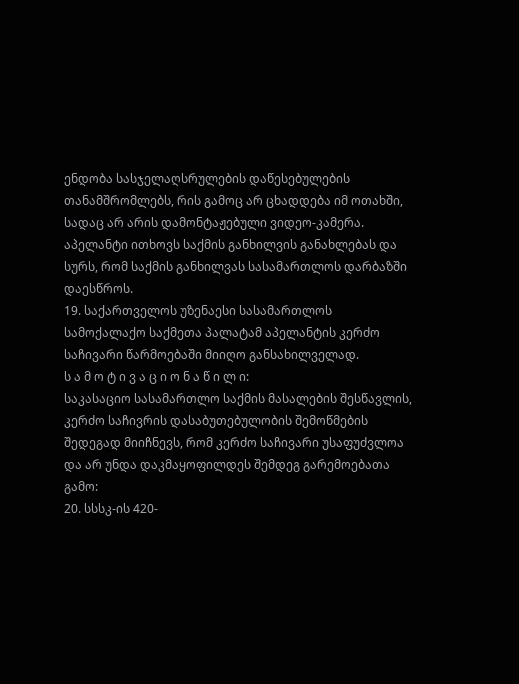ენდობა სასჯელაღსრულების დაწესებულების თანამშრომლებს, რის გამოც არ ცხადდება იმ ოთახში, სადაც არ არის დამონტაჟებული ვიდეო-კამერა. აპელანტი ითხოვს საქმის განხილვის განახლებას და სურს, რომ საქმის განხილვას სასამართლოს დარბაზში დაესწროს.
19. საქართველოს უზენაესი სასამართლოს სამოქალაქო საქმეთა პალატამ აპელანტის კერძო საჩივარი წარმოებაში მიიღო განსახილველად.
ს ა მ ო ტ ი ვ ა ც ი ო ნ ა წ ი ლ ი:
საკასაციო სასამართლო საქმის მასალების შესწავლის, კერძო საჩივრის დასაბუთებულობის შემოწმების შედეგად მიიჩნევს, რომ კერძო საჩივარი უსაფუძვლოა და არ უნდა დაკმაყოფილდეს შემდეგ გარემოებათა გამო:
20. სსსკ-ის 420-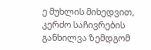ე მუხლის მიხედვით, კერძო საჩივრების განხილვა ზემდგომ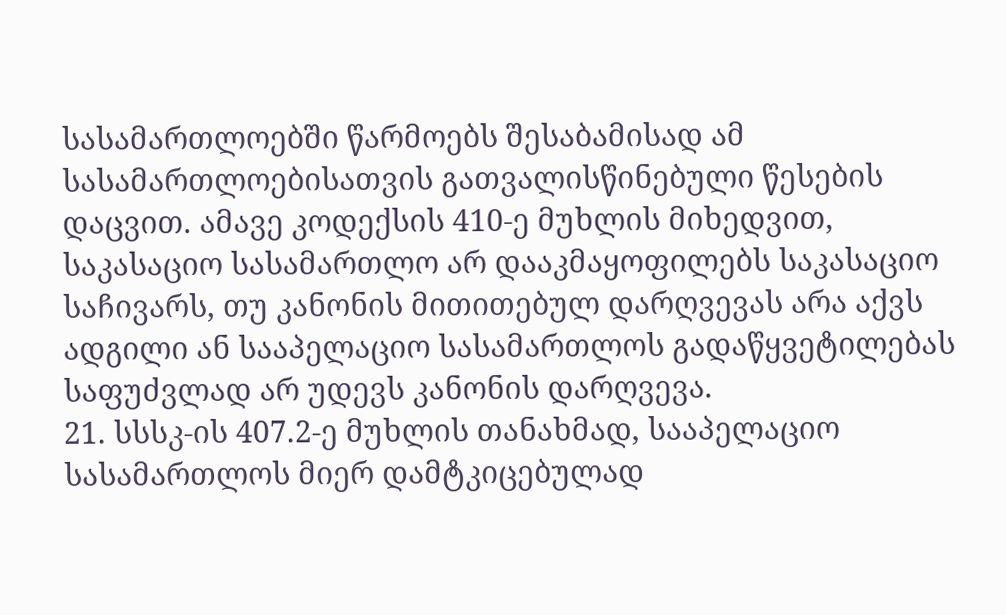სასამართლოებში წარმოებს შესაბამისად ამ სასამართლოებისათვის გათვალისწინებული წესების დაცვით. ამავე კოდექსის 410-ე მუხლის მიხედვით, საკასაციო სასამართლო არ დააკმაყოფილებს საკასაციო საჩივარს, თუ კანონის მითითებულ დარღვევას არა აქვს ადგილი ან სააპელაციო სასამართლოს გადაწყვეტილებას საფუძვლად არ უდევს კანონის დარღვევა.
21. სსსკ-ის 407.2-ე მუხლის თანახმად, სააპელაციო სასამართლოს მიერ დამტკიცებულად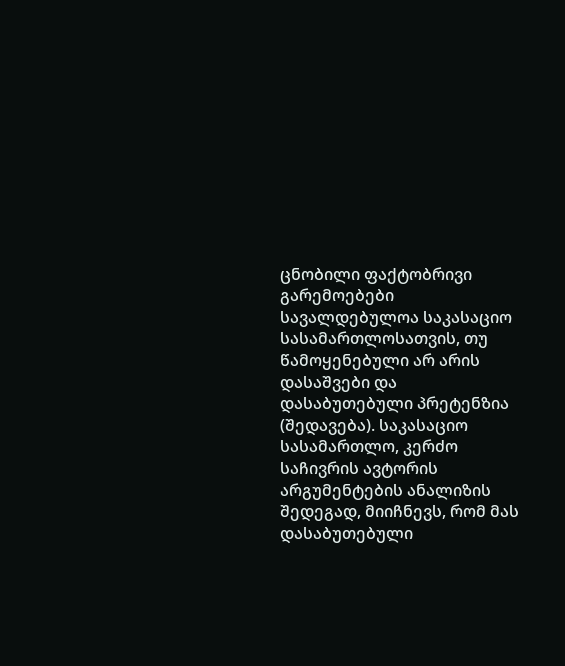ცნობილი ფაქტობრივი გარემოებები სავალდებულოა საკასაციო სასამართლოსათვის, თუ წამოყენებული არ არის დასაშვები და დასაბუთებული პრეტენზია (შედავება). საკასაციო სასამართლო, კერძო საჩივრის ავტორის არგუმენტების ანალიზის შედეგად, მიიჩნევს, რომ მას დასაბუთებული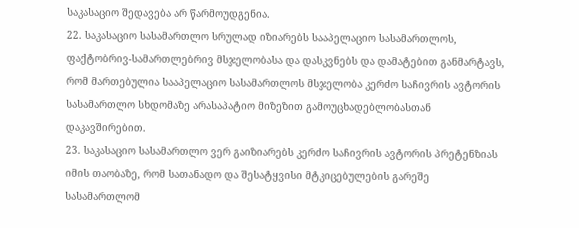საკასაციო შედავება არ წარმოუდგენია.
22. საკასაციო სასამართლო სრულად იზიარებს სააპელაციო სასამართლოს, ფაქტობრივ-სამართლებრივ მსჯელობასა და დასკვნებს და დამატებით განმარტავს, რომ მართებულია სააპელაციო სასამართლოს მსჯელობა კერძო საჩივრის ავტორის სასამართლო სხდომაზე არასაპატიო მიზეზით გამოუცხადებლობასთან დაკავშირებით.
23. საკასაციო სასამართლო ვერ გაიზიარებს კერძო საჩივრის ავტორის პრეტენზიას იმის თაობაზე, რომ სათანადო და შესატყვისი მტკიცებულების გარეშე სასამართლომ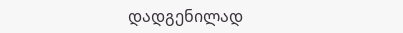დადგენილად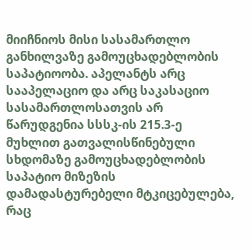მიიჩნიოს მისი სასამართლო განხილვაზე გამოუცხადებლობის საპატიოობა. აპელანტს არც სააპელაციო და არც საკასაციო სასამართლოსათვის არ წარუდგენია სსსკ-ის 215.3-ე მუხლით გათვალისწინებული სხდომაზე გამოუცხადებლობის საპატიო მიზეზის დამადასტურებელი მტკიცებულება, რაც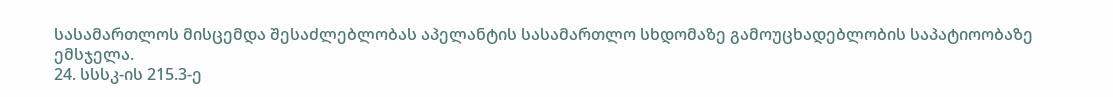სასამართლოს მისცემდა შესაძლებლობას აპელანტის სასამართლო სხდომაზე გამოუცხადებლობის საპატიოობაზე ემსჯელა.
24. სსსკ-ის 215.3-ე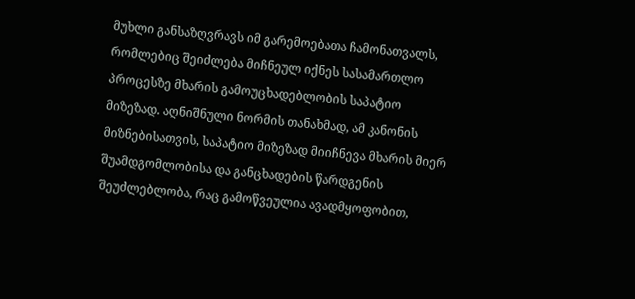მუხლი განსაზღვრავს იმ გარემოებათა ჩამონათვალს, რომლებიც შეიძლება მიჩნეულ იქნეს სასამართლო პროცესზე მხარის გამოუცხადებლობის საპატიო მიზეზად. აღნიშნული ნორმის თანახმად, ამ კანონის მიზნებისათვის, საპატიო მიზეზად მიიჩნევა მხარის მიერ შუამდგომლობისა და განცხადების წარდგენის შეუძლებლობა, რაც გამოწვეულია ავადმყოფობით,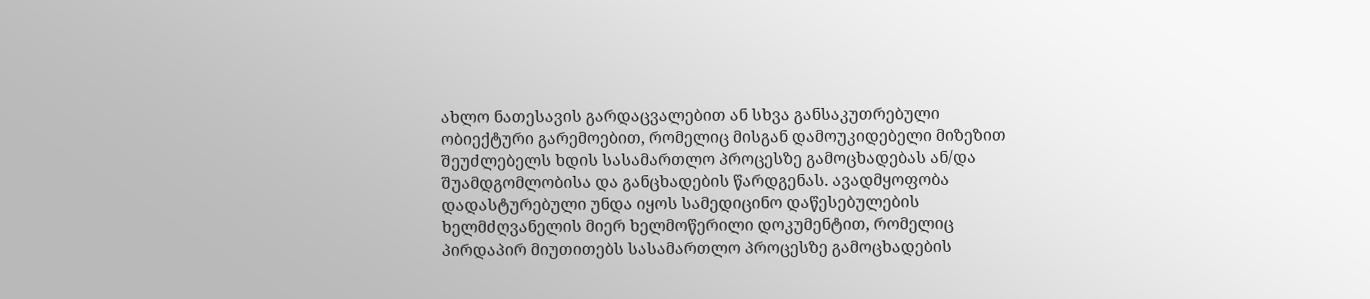ახლო ნათესავის გარდაცვალებით ან სხვა განსაკუთრებული ობიექტური გარემოებით, რომელიც მისგან დამოუკიდებელი მიზეზით შეუძლებელს ხდის სასამართლო პროცესზე გამოცხადებას ან/და შუამდგომლობისა და განცხადების წარდგენას. ავადმყოფობა დადასტურებული უნდა იყოს სამედიცინო დაწესებულების ხელმძღვანელის მიერ ხელმოწერილი დოკუმენტით, რომელიც პირდაპირ მიუთითებს სასამართლო პროცესზე გამოცხადების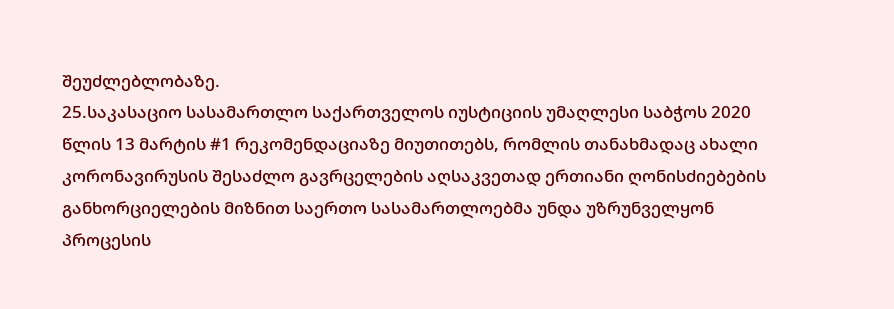შეუძლებლობაზე.
25.საკასაციო სასამართლო საქართველოს იუსტიციის უმაღლესი საბჭოს 2020 წლის 13 მარტის #1 რეკომენდაციაზე მიუთითებს, რომლის თანახმადაც ახალი კორონავირუსის შესაძლო გავრცელების აღსაკვეთად ერთიანი ღონისძიებების განხორციელების მიზნით საერთო სასამართლოებმა უნდა უზრუნველყონ პროცესის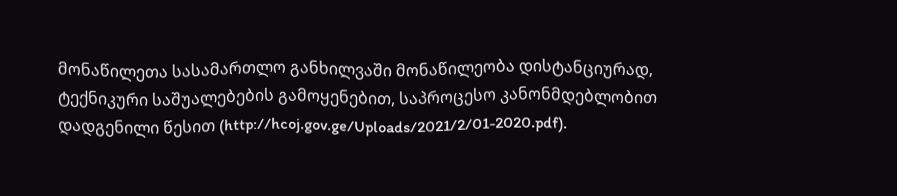მონაწილეთა სასამართლო განხილვაში მონაწილეობა დისტანციურად, ტექნიკური საშუალებების გამოყენებით, საპროცესო კანონმდებლობით დადგენილი წესით (http://hcoj.gov.ge/Uploads/2021/2/01-2020.pdf).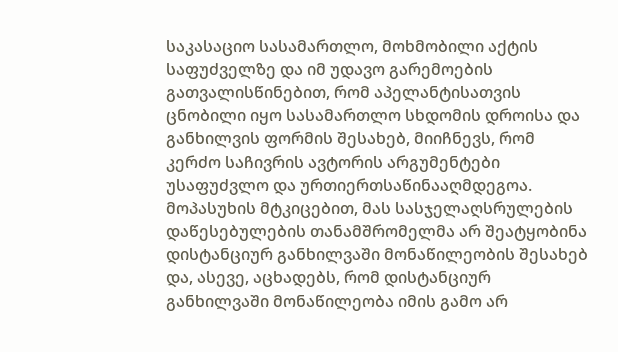საკასაციო სასამართლო, მოხმობილი აქტის საფუძველზე და იმ უდავო გარემოების გათვალისწინებით, რომ აპელანტისათვის ცნობილი იყო სასამართლო სხდომის დროისა და განხილვის ფორმის შესახებ, მიიჩნევს, რომ კერძო საჩივრის ავტორის არგუმენტები უსაფუძვლო და ურთიერთსაწინააღმდეგოა. მოპასუხის მტკიცებით, მას სასჯელაღსრულების დაწესებულების თანამშრომელმა არ შეატყობინა დისტანციურ განხილვაში მონაწილეობის შესახებ და, ასევე, აცხადებს, რომ დისტანციურ განხილვაში მონაწილეობა იმის გამო არ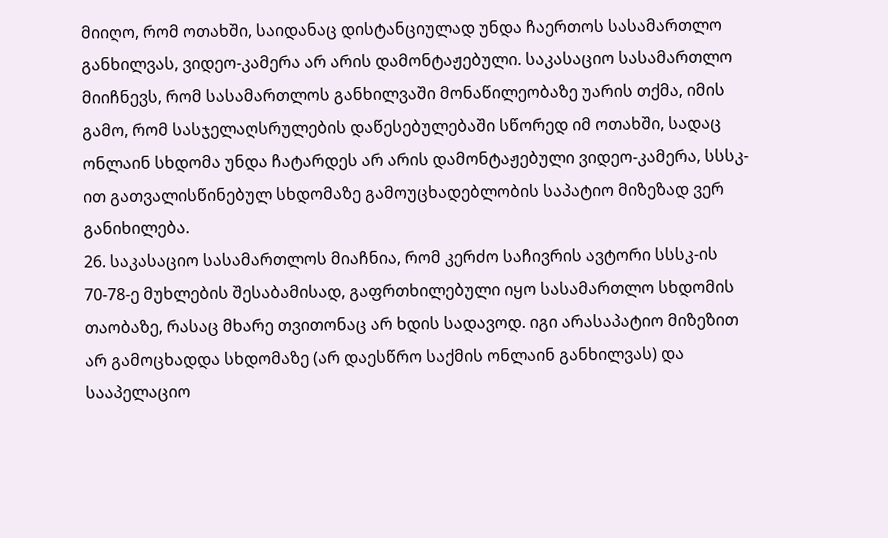მიიღო, რომ ოთახში, საიდანაც დისტანციულად უნდა ჩაერთოს სასამართლო განხილვას, ვიდეო-კამერა არ არის დამონტაჟებული. საკასაციო სასამართლო მიიჩნევს, რომ სასამართლოს განხილვაში მონაწილეობაზე უარის თქმა, იმის გამო, რომ სასჯელაღსრულების დაწესებულებაში სწორედ იმ ოთახში, სადაც ონლაინ სხდომა უნდა ჩატარდეს არ არის დამონტაჟებული ვიდეო-კამერა, სსსკ-ით გათვალისწინებულ სხდომაზე გამოუცხადებლობის საპატიო მიზეზად ვერ განიხილება.
26. საკასაციო სასამართლოს მიაჩნია, რომ კერძო საჩივრის ავტორი სსსკ-ის 70-78-ე მუხლების შესაბამისად, გაფრთხილებული იყო სასამართლო სხდომის თაობაზე, რასაც მხარე თვითონაც არ ხდის სადავოდ. იგი არასაპატიო მიზეზით არ გამოცხადდა სხდომაზე (არ დაესწრო საქმის ონლაინ განხილვას) და სააპელაციო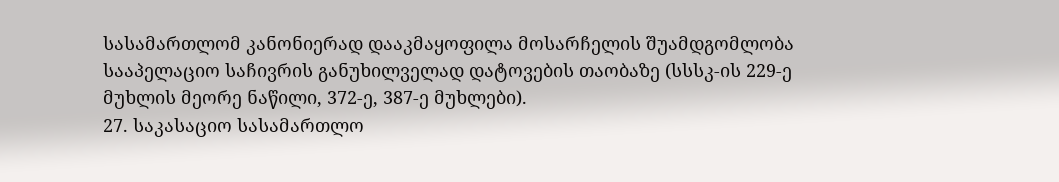სასამართლომ კანონიერად დააკმაყოფილა მოსარჩელის შუამდგომლობა სააპელაციო საჩივრის განუხილველად დატოვების თაობაზე (სსსკ-ის 229-ე მუხლის მეორე ნაწილი, 372-ე, 387-ე მუხლები).
27. საკასაციო სასამართლო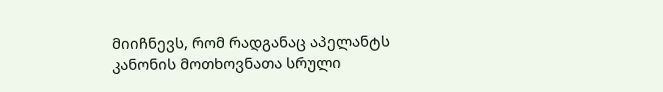მიიჩნევს, რომ რადგანაც აპელანტს კანონის მოთხოვნათა სრული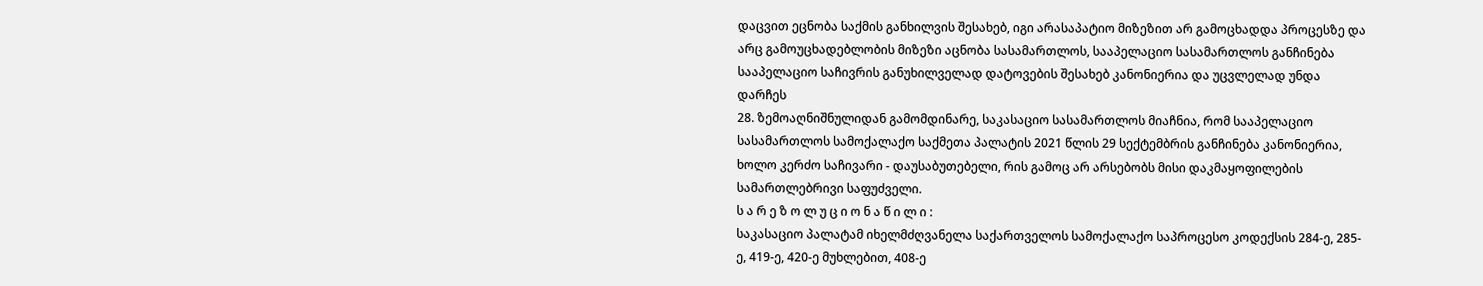დაცვით ეცნობა საქმის განხილვის შესახებ, იგი არასაპატიო მიზეზით არ გამოცხადდა პროცესზე და არც გამოუცხადებლობის მიზეზი აცნობა სასამართლოს, სააპელაციო სასამართლოს განჩინება სააპელაციო საჩივრის განუხილველად დატოვების შესახებ კანონიერია და უცვლელად უნდა დარჩეს
28. ზემოაღნიშნულიდან გამომდინარე, საკასაციო სასამართლოს მიაჩნია, რომ სააპელაციო სასამართლოს სამოქალაქო საქმეთა პალატის 2021 წლის 29 სექტემბრის განჩინება კანონიერია, ხოლო კერძო საჩივარი - დაუსაბუთებელი, რის გამოც არ არსებობს მისი დაკმაყოფილების სამართლებრივი საფუძველი.
ს ა რ ე ზ ო ლ უ ც ი ო ნ ა წ ი ლ ი :
საკასაციო პალატამ იხელმძღვანელა საქართველოს სამოქალაქო საპროცესო კოდექსის 284-ე, 285-ე, 419-ე, 420-ე მუხლებით, 408-ე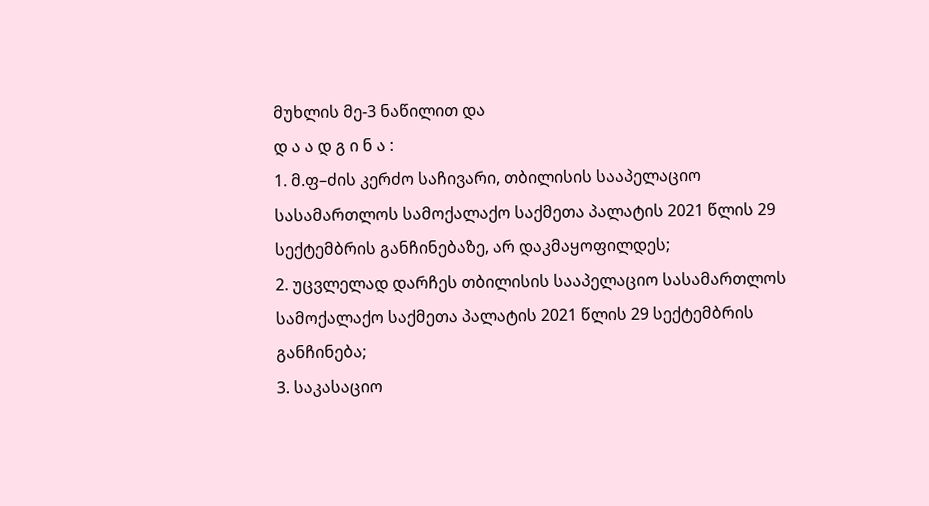მუხლის მე-3 ნაწილით და
დ ა ა დ გ ი ნ ა :
1. მ.ფ–ძის კერძო საჩივარი, თბილისის სააპელაციო სასამართლოს სამოქალაქო საქმეთა პალატის 2021 წლის 29 სექტემბრის განჩინებაზე, არ დაკმაყოფილდეს;
2. უცვლელად დარჩეს თბილისის სააპელაციო სასამართლოს სამოქალაქო საქმეთა პალატის 2021 წლის 29 სექტემბრის განჩინება;
3. საკასაციო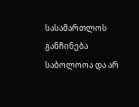სასამართლოს განჩინება საბოლოოა და არ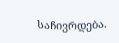საჩივრდება.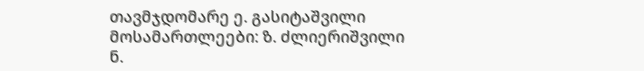თავმჯდომარე ე. გასიტაშვილი
მოსამართლეები: ზ. ძლიერიშვილი
ნ.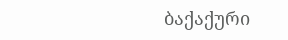ბაქაქური